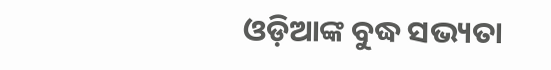ଓଡ଼ିଆଙ୍କ ବୁଦ୍ଧ ସଭ୍ୟତା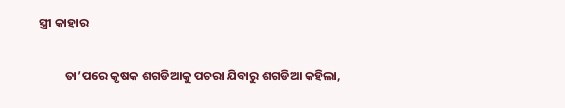ସ୍ତ୍ରୀ କାହାର

         ତା’ପରେ କୃଷକ ଶଗଡିଆକୁ ପଚରା ଯିବାରୁ ଶଗଡିଆ କହିଲା,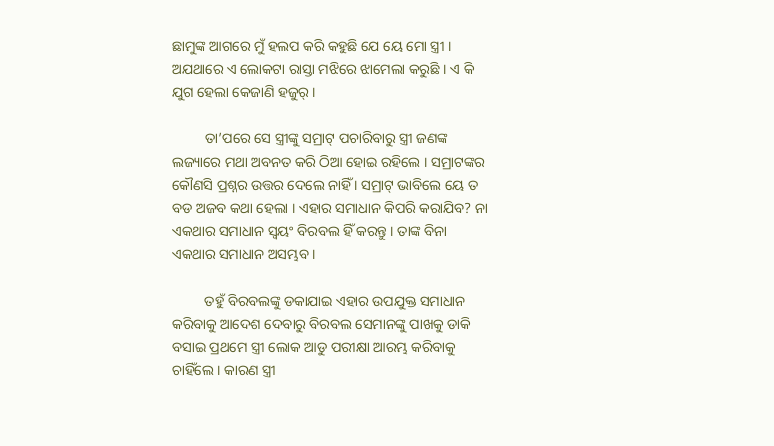ଛାମୁଙ୍କ ଆଗରେ ମୁଁ ହଲପ କରି କହୁଛି ଯେ ୟେ ମୋ ସ୍ତ୍ରୀ । ଅଯଥାରେ ଏ ଲୋକଟା ରାସ୍ତା ମଝିରେ ଝାମେଲା କରୁଛି । ଏ କି ଯୁଗ ହେଲା କେଜାଣି ହଜୁର୍ ।

         ତା’ପରେ ସେ ସ୍ତ୍ରୀଙ୍କୁ ସମ୍ରାଟ୍ ପଚାରିବାରୁ ସ୍ତ୍ରୀ ଜଣଙ୍କ ଲଜ୍ୟାରେ ମଥା ଅବନତ କରି ଠିଆ ହୋଇ ରହିଲେ । ସମ୍ରାଟଙ୍କର କୌଣସି ପ୍ରଶ୍ନର ଉତ୍ତର ଦେଲେ ନାହିଁ । ସମ୍ରାଟ୍ ଭାବିଲେ ୟେ ତ ବଡ ଅଜବ କଥା ହେଲା । ଏହାର ସମାଧାନ କିପରି କରାଯିବ? ନା ଏକଥାର ସମାଧାନ ସ୍ୱୟଂ ବିରବଲ ହିଁ କରନ୍ତୁ । ତାଙ୍କ ବିନା ଏକଥାର ସମାଧାନ ଅସମ୍ଭବ ।

         ତହୁଁ ବିରବଲଙ୍କୁ ଡକାଯାଇ ଏହାର ଉପଯୁକ୍ତ ସମାଧାନ କରିବାକୁ ଆଦେଶ ଦେବାରୁ ବିରବଲ ସେମାନଙ୍କୁ ପାଖକୁ ଡାକି ବସାଇ ପ୍ରଥମେ ସ୍ତ୍ରୀ ଲୋକ ଆଡୁ ପରୀକ୍ଷା ଆରମ୍ଭ କରିବାକୁ ଚାହିଁଲେ । କାରଣ ସ୍ତ୍ରୀ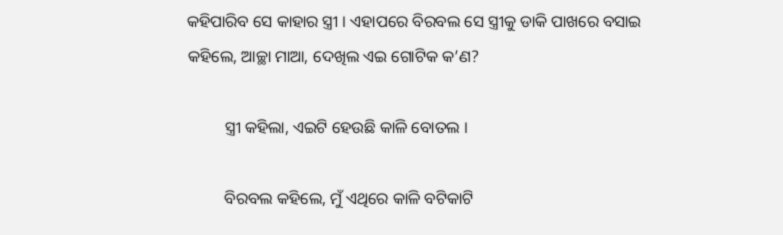କହିପାରିବ ସେ କାହାର ସ୍ତ୍ରୀ । ଏହାପରେ ବିରବଲ ସେ ସ୍ତ୍ରୀକୁ ଡାକି ପାଖରେ ବସାଇ କହିଲେ, ଆଚ୍ଛା ମାଆ, ଦେଖିଲ ଏଇ ଗୋଟିକ କ’ଣ?

         ସ୍ତ୍ରୀ କହିଲା, ଏଇଟି ହେଉଛି କାଳି ବୋତଲ ।

         ବିରବଲ କହିଲେ, ମୁଁ ଏଥିରେ କାଳି ବଟିକାଟି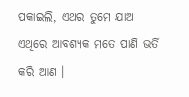ପକାଇଲି, ଏଥର ତୁମେ ଯାଅ ଏଥିରେ ଆବଶ୍ୟକ ମତେ ପାଣି ଭର୍ତି କରି ଆଣ ।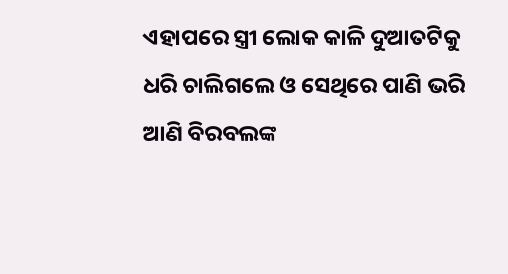ଏହାପରେ ସ୍ତ୍ରୀ ଲୋକ କାଳି ଦୁଆତଟିକୁ ଧରି ଚାଲିଗଲେ ଓ ସେଥିରେ ପାଣି ଭରି ଆଣି ବିରବଲଙ୍କ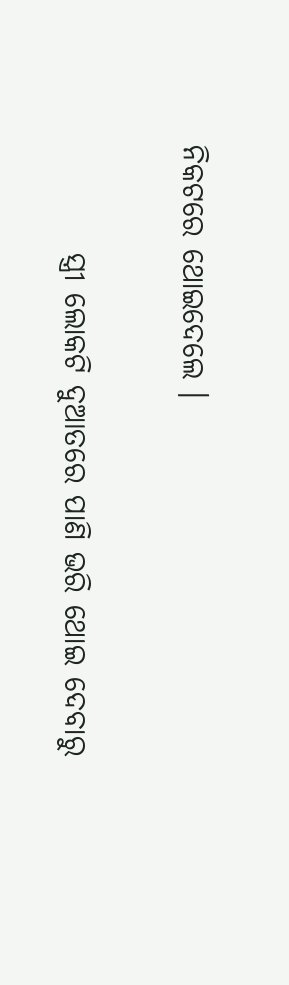ନିକଟରେ ଥୋଇଦେଲେ ।

         ସ୍ତ୍ରୀ ଲୋକଟି ଦୁଆତରେ ପାଣି ଭରି ଥୋଇ ଦେବାରୁ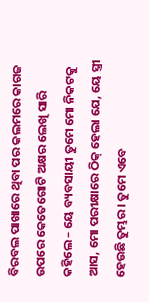ବିରବଲ ପାଖାରେ ଥିବା ପର କଲମରେ କାଗଜ ଉପରେ କେତେଗୋଟି ଅକ୍ଷର ଲେଖି ସାରି କହିଲେ – ୟେ ବ୍ୟବସାୟୀ ତୁମେ ମୋ ନିକଟକୁ ଆସ, ମୋ ପରୀକ୍ଷାରେ ଠିକ୍ ହେଲା ଯେ, ୟେ ସ୍ତ୍ରୀ ହେଉଛି ତୁମ୍ଭର । ତୁମେ ଏବେ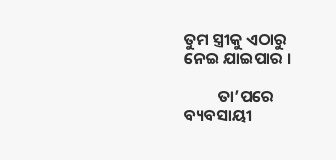ତୁମ ସ୍ତ୍ରୀକୁ ଏଠାରୁ ନେଇ ଯାଇପାର ।

         ତା’ପରେ ବ୍ୟବସାୟୀ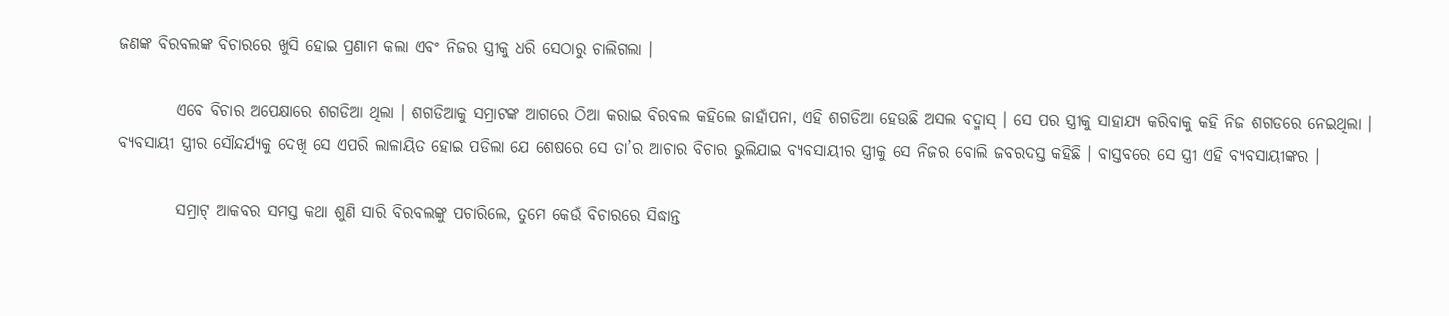ଜଣଙ୍କ ବିରବଲଙ୍କ ବିଚାରରେ ଖୁସି ହୋଇ ପ୍ରଣାମ କଲା ଏବଂ ନିଜର ସ୍ତ୍ରୀକୁ ଧରି ସେଠାରୁ ଚାଲିଗଲା ।

         ଏବେ ବିଚାର ଅପେକ୍ଷାରେ ଶଗଡିଆ ଥିଲା । ଶଗଡିଆକୁ ସମ୍ରାଟଙ୍କ ଆଗରେ ଠିଆ କରାଇ ବିରବଲ କହିଲେ ଜାହାଁପନା, ଏହି ଶଗଡିଆ ହେଉଛି ଅସଲ ବଦ୍ମାସ୍ । ସେ ପର ସ୍ତ୍ରୀକୁ ସାହାଯ୍ୟ କରିବାକୁ କହି ନିଜ ଶଗଡରେ ନେଇଥିଲା । ବ୍ୟବସାୟୀ ସ୍ତ୍ରୀର ସୌନ୍ଦର୍ଯ୍ୟକୁ ଦେଖି ସେ ଏପରି ଲାଳାୟିତ ହୋଇ ପଡିଲା ଯେ ଶେଷରେ ସେ ତା’ର ଆଚାର ବିଚାର ଭୁଲିଯାଇ ବ୍ୟବସାୟୀର ସ୍ତ୍ରୀକୁ ସେ ନିଜର ବୋଲି ଜବରଦସ୍ତ କହିଛି । ବାସ୍ତବରେ ସେ ସ୍ତ୍ରୀ ଏହି ବ୍ୟବସାୟୀଙ୍କର ।

         ସମ୍ରାଟ୍ ଆକବର ସମସ୍ତ କଥା ଶୁଣି ସାରି ବିରବଲଙ୍କୁ ପଚାରିଲେ, ତୁମେ କେଉଁ ବିଚାରରେ ସିଦ୍ଧାନ୍ତ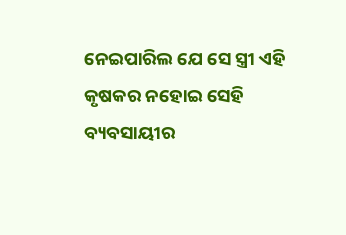ନେଇପାରିଲ ଯେ ସେ ସ୍ତ୍ରୀ ଏହି କୃଷକର ନହୋଇ ସେହି ବ୍ୟବସାୟୀର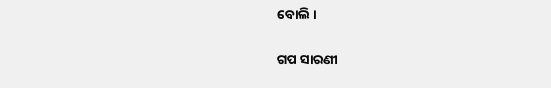ବୋଲି ।


ଗପ ସାରଣୀ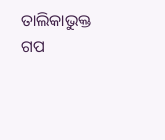ତାଲିକାଭୁକ୍ତ ଗପ